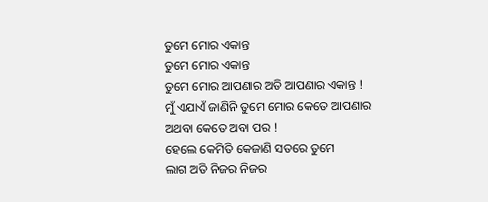ତୁମେ ମୋର ଏକାନ୍ତ
ତୁମେ ମୋର ଏକାନ୍ତ
ତୁମେ ମୋର ଆପଣାର ଅତି ଆପଣାର ଏକାନ୍ତ !
ମୁଁ ଏଯାଏଁ ଜାଣିନି ତୁମେ ମୋର କେତେ ଆପଣାର
ଅଥବା କେତେ ଅବା ପର !
ହେଲେ କେମିତି କେଜାଣି ସତରେ ତୁମେ
ଲାଗ ଅତି ନିଜର ନିଜର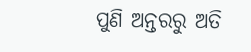ପୁଣି ଅନ୍ତରରୁ ଅତି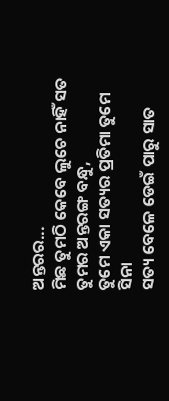ଅନ୍ତରର...
ମିଛ ତୁମଠି କେବେ ଲୁଚେ ନାହିଁ ସତ ତୁମର ଅନ୍ତରଙ୍ଗ ବନ୍ଧୁ,
ତୁମେ ଏକା ସତ୍ୟର ପ୍ରତିମା ତୁମେ ସିନା
ସତ୍ୟ ବେଳେ ଡେଇଁ ପାରୁ ସାତ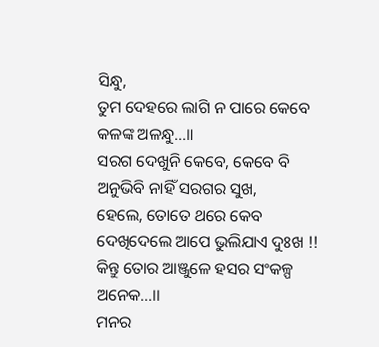ସିନ୍ଧୁ,
ତୁମ ଦେହରେ ଲାଗି ନ ପାରେ କେବେ କଳଙ୍କ ଅଳନ୍ଧୁ...॥
ସରଗ ଦେଖୁନି କେବେ, କେବେ ବି ଅନୁଭିବି ନାହିଁ ସରଗର ସୁଖ,
ହେଲେ, ତୋତେ ଥରେ କେବ
ଦେଖିଦେଲେ ଆପେ ଭୁଲିଯାଏ ଦୁଃଖ !!
କିନ୍ତୁ ତୋର ଆଞ୍ଜୁଳେ ହସର ସଂକଳ୍ପ ଅନେକ...।।
ମନର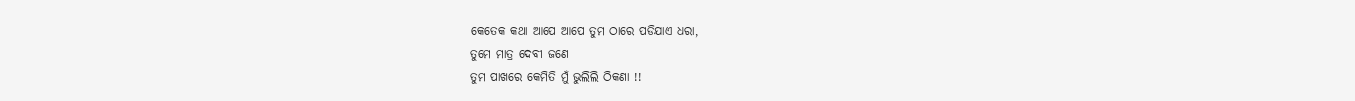କେତେକ କଥା ଆପେ ଆପେ ତୁମ ଠାରେ ପଡିଯାଏ ଧରା,
ତୁମେ ମାତ୍ର ଦେବୀ ଜଣେ
ତୁମ ପାଖରେ କେମିତି ମୁଁ ଭୁଲିଲି ଠିକଣା !!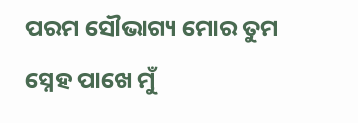ପରମ ସୌଭାଗ୍ୟ ମୋର ତୁମ ସ୍ନେହ ପାଖେ ମୁଁ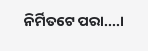ନିର୍ମିତଟେ ପରା....।